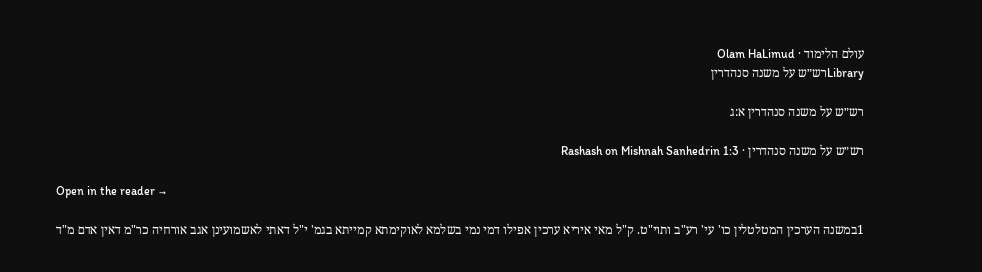עולם הלימוד · Olam HaLimud
Libraryרש״ש על משנה סנהדרין

רש״ש על משנה סנהדרין א:ג

רש״ש על משנה סנהדרין · Rashash on Mishnah Sanhedrin 1:3

Open in the reader →

1במשנה הערכין המטלטלין כו' עי' רע"ב ותוי"ט. ק"ל מאי איריא ערכין אפילו דמי נמי בשלמא לאוקימתא קמייתא בגמ' י"ל דאתי לאשמועינן אגב אורחיה כר"מ דאין אדם מ"ד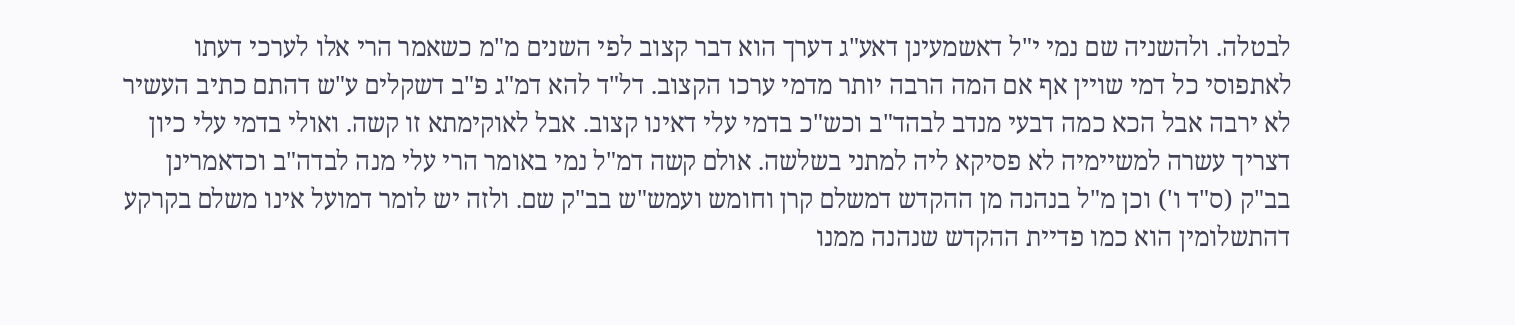לבטלה. ולהשניה שם נמי י"ל דאשמעינן דאע"ג דערך הוא דבר קצוב לפי השנים מ"מ כשאמר הרי אלו לערכי דעתו לאתפוסי כל דמי שויין אף אם המה הרבה יותר מדמי ערכו הקצוב. דל"ד להא דמ"ג פ"ב דשקלים ע"ש דהתם כתיב העשיר לא ירבה אבל הכא כמה דבעי מנדב לבהד"ב וכש"כ בדמי עלי דאינו קצוב. אבל לאוקימתא זו קשה. ואולי בדמי עלי כיון דצריך עשרה למשיימיה לא פסיקא ליה למתני בשלשה. אולם קשה דמ"ל נמי באומר הרי עלי מנה לבדה"ב וכדאמרינן בב"ק (ס"ד ו') וכן מ"ל בנהנה מן ההקדש דמשלם קרן וחומש ועמש"ש בב"ק שם. ולזה יש לומר דמועל אינו משלם בקרקע דהתשלומין הוא כמו פדיית ההקדש שנהנה ממנו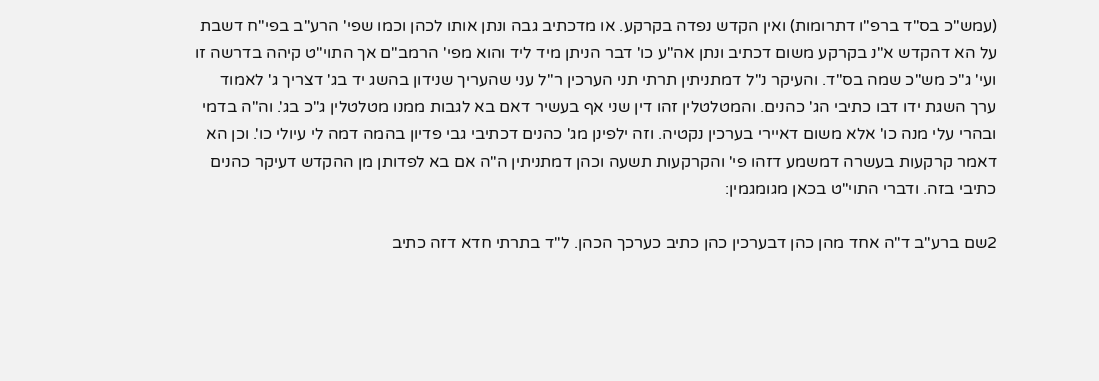(עמש"כ בס"ד ברפ"ו דתרומות) ואין הקדש נפדה בקרקע. או מדכתיב גבה ונתן אותו לכהן וכמו שפי' הרע"ב בפי"ח דשבת על הא דהקדש א"נ בקרקע משום דכתיב ונתן אה"ע כו' דבר הניתן מיד ליד והוא מפי' הרמב"ם אך התוי"ט קיהה בדרשה זו ועי' ג"כ מש"כ שמה בס"ד. והעיקר נ"ל דמתניתין תרתי תני הערכין ר"ל עני שהעריך שנידון בהשג יד בג' דצריך ג' לאמוד ערך השגת ידו דבו כתיבי הג' כהנים. והמטלטלין זהו דין שני אף בעשיר דאם בא לגבות ממנו מטלטלין ג"כ בג'. וה"ה בדמי ובהרי עלי מנה כו' אלא משום דאיירי בערכין נקטיה. וזה ילפינן מג' כהנים דכתיבי גבי פדיון בהמה דמה לי עיולי כו'. וכן הא דאמר קרקעות בעשרה דמשמע דזהו פי' והקרקעות תשעה וכהן דמתניתין ה"ה אם בא לפדותן מן ההקדש דעיקר כהנים כתיבי בזה. ודברי התוי"ט בכאן מגומגמין:

2שם ברע"ב ד"ה אחד מהן כהן דבערכין כהן כתיב כערכך הכהן. ל"ד בתרתי חדא דזה כתיב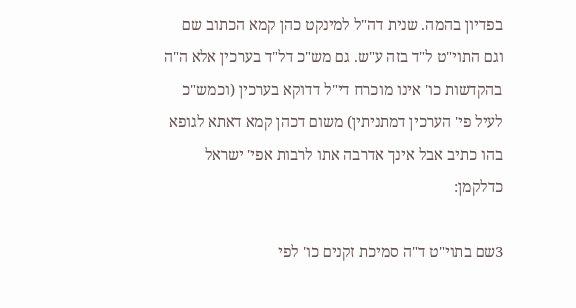בפדיון בהמה. שנית דה"ל למינקט כהן קמא הכתוב שם וגם התוי"ט ל"ד בזה ע"ש. גם מש"כ דל"ד בערכין אלא ה"ה בהקדשות כו' אינו מוכרח די"ל דדוקא בערכין (וכמש"כ לעיל פי' הערכין דמתניתין) משום דכהן קמא דאתא לגופא בהו כתיב אבל אינך אדרבה אתו לרבות אפי' ישראל כדלקמן:

3שם בתוי"ט ד"ה סמיכת זקנים כו' לפי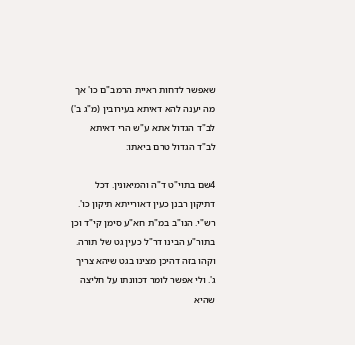שאפשר לדחות ראיית הרמב"ם כו' אך מה יענה להא דאיתא בעירובין (מ"ג ב') לב"ד הגדול אתא ע"ש הרי דאיתא לב"ד הגדול טרם ביאתו:

4שם בתוי"ט ד"ה והמיאונין. דכל דתיקון רבנן כעין דאורייתא תיקון כו'. רש"י. הנו"ב במ"ת חא"ע סימן קי"ד וכן בתור"ע הבינו דר"ל כעין גט של תורה. וקהו בזה דהיכן מצינו בגט שיהא צריך ג'. ולי אפשר לומר דכוונתו על חליצה שהיא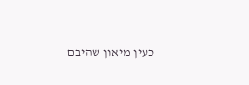כעין מיאון שהיבם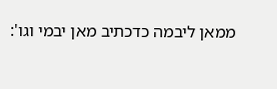ממאן ליבמה כדכתיב מאן יבמי וגו':